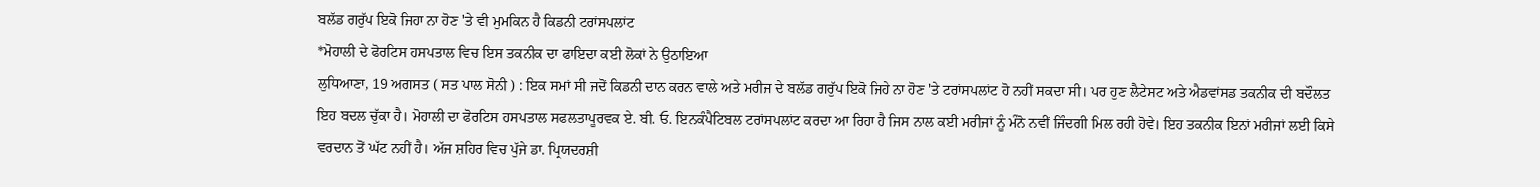ਬਲੱਡ ਗਰੁੱਪ ਇਕੋ ਜਿਹਾ ਨਾ ਹੋਣ 'ਤੇ ਵੀ ਮੁਮਕਿਨ ਹੈ ਕਿਡਨੀ ਟਰਾਂਸਪਲਾਂਟ
*ਮੋਹਾਲੀ ਦੇ ਫੋਰਟਿਸ ਹਸਪਤਾਲ ਵਿਚ ਇਸ ਤਕਨੀਕ ਦਾ ਫਾਇਦਾ ਕਈ ਲੋਕਾਂ ਨੇ ਉਠਾਇਆ
ਲੁਧਿਆਣਾ, 19 ਅਗਸਤ ( ਸਤ ਪਾਲ ਸੋਨੀ ) : ਇਕ ਸਮਾਂ ਸੀ ਜਦੋਂ ਕਿਡਨੀ ਦਾਨ ਕਰਨ ਵਾਲੇ ਅਤੇ ਮਰੀਜ ਦੇ ਬਲੱਡ ਗਰੁੱਪ ਇਕੋ ਜਿਹੇ ਨਾ ਹੋਣ 'ਤੇ ਟਰਾਂਸਪਲਾਂਟ ਹੋ ਨਹੀਂ ਸਕਦਾ ਸੀ। ਪਰ ਹੁਣ ਲੈਟੇਸਟ ਅਤੇ ਐਡਵਾਂਸਡ ਤਕਨੀਕ ਦੀ ਬਦੌਲਤ ਇਹ ਬਦਲ ਚੁੱਕਾ ਹੈ। ਮੋਹਾਲੀ ਦਾ ਫੋਰਟਿਸ ਹਸਪਤਾਲ ਸਫਲਤਾਪੂਰਵਕ ਏ. ਬੀ. ਓ. ਇਨਕੰਪੈਟਿਬਲ ਟਰਾਂਸਪਲਾਂਟ ਕਰਦਾ ਆ ਰਿਹਾ ਹੈ ਜਿਸ ਨਾਲ ਕਈ ਮਰੀਜਾਂ ਨੂੰ ਮੰਨੋ ਨਵੀਂ ਜਿੰਦਗੀ ਮਿਲ ਰਹੀ ਹੋਵੇ। ਇਹ ਤਕਨੀਕ ਇਨਾਂ ਮਰੀਜਾਂ ਲਈ ਕਿਸੇ ਵਰਦਾਨ ਤੋਂ ਘੱਟ ਨਹੀਂ ਹੈ। ਅੱਜ ਸ਼ਹਿਰ ਵਿਚ ਪੁੱਜੇ ਡਾ. ਪ੍ਰਿਯਦਰਸ਼ੀ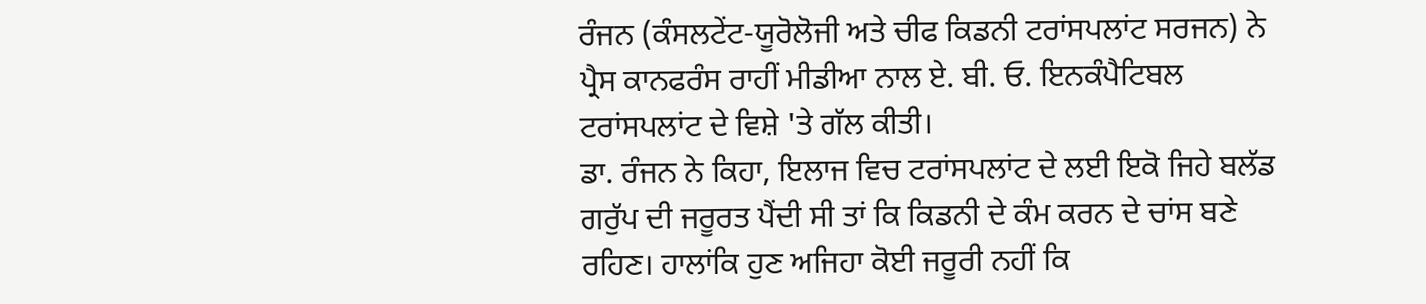ਰੰਜਨ (ਕੰਸਲਟੇਂਟ-ਯੂਰੋਲੋਜੀ ਅਤੇ ਚੀਫ ਕਿਡਨੀ ਟਰਾਂਸਪਲਾਂਟ ਸਰਜਨ) ਨੇ ਪ੍ਰੈਸ ਕਾਨਫਰੰਸ ਰਾਹੀਂ ਮੀਡੀਆ ਨਾਲ ਏ. ਬੀ. ਓ. ਇਨਕੰਪੈਟਿਬਲ ਟਰਾਂਸਪਲਾਂਟ ਦੇ ਵਿਸ਼ੇ 'ਤੇ ਗੱਲ ਕੀਤੀ।
ਡਾ. ਰੰਜਨ ਨੇ ਕਿਹਾ, ਇਲਾਜ ਵਿਚ ਟਰਾਂਸਪਲਾਂਟ ਦੇ ਲਈ ਇਕੋ ਜਿਹੇ ਬਲੱਡ ਗਰੁੱਪ ਦੀ ਜਰੂਰਤ ਪੈਂਦੀ ਸੀ ਤਾਂ ਕਿ ਕਿਡਨੀ ਦੇ ਕੰਮ ਕਰਨ ਦੇ ਚਾਂਸ ਬਣੇ ਰਹਿਣ। ਹਾਲਾਂਕਿ ਹੁਣ ਅਜਿਹਾ ਕੋਈ ਜਰੂਰੀ ਨਹੀਂ ਕਿ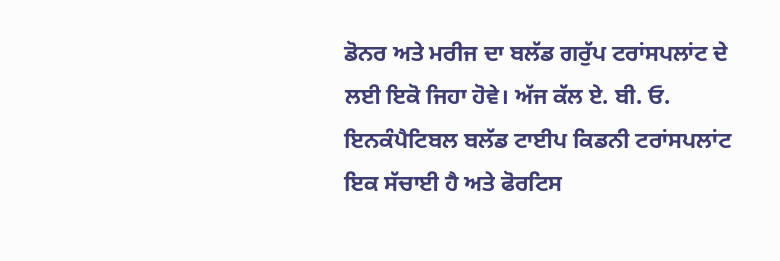ਡੋਨਰ ਅਤੇ ਮਰੀਜ ਦਾ ਬਲੱਡ ਗਰੁੱਪ ਟਰਾਂਸਪਲਾਂਟ ਦੇ ਲਈ ਇਕੋ ਜਿਹਾ ਹੋਵੇ। ਅੱਜ ਕੱਲ ਏ. ਬੀ. ਓ. ਇਨਕੰਪੈਟਿਬਲ ਬਲੱਡ ਟਾਈਪ ਕਿਡਨੀ ਟਰਾਂਸਪਲਾਂਟ ਇਕ ਸੱਚਾਈ ਹੈ ਅਤੇ ਫੋਰਟਿਸ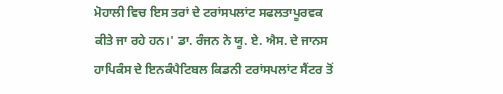ਮੋਹਾਲੀ ਵਿਚ ਇਸ ਤਰਾਂ ਦੇ ਟਰਾਂਸਪਲਾਂਟ ਸਫਲਤਾਪੂਰਵਕ ਕੀਤੇ ਜਾ ਰਹੇ ਹਨ।' ਡਾ. ਰੰਜਨ ਨੇ ਯੂ. ਏ. ਐਸ. ਦੇ ਜਾਨਸ ਹਾਪਿਕੰਸ ਦੇ ਇਨਕੰਪੈਟਿਬਲ ਕਿਡਨੀ ਟਰਾਂਸਪਲਾਂਟ ਸੈਂਟਰ ਤੋਂ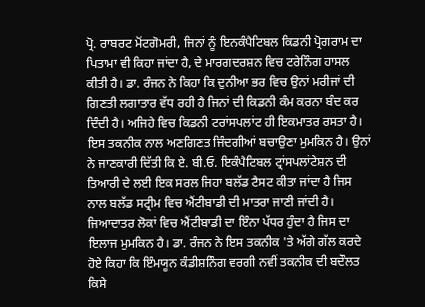ਪ੍ਰੋ. ਰਾਬਰਟ ਮੋਂਟਗੋਮਰੀ, ਜਿਨਾਂ ਨੂੰ ਇਨਕੰਪੈਟਿਬਲ ਕਿਡਨੀ ਪ੍ਰੋਗਰਾਮ ਦਾ ਪਿਤਾਮਾ ਵੀ ਕਿਹਾ ਜਾਂਦਾ ਹੈ, ਦੇ ਮਾਰਗਦਰਸ਼ਨ ਵਿਚ ਟਰੇਨਿੰਗ ਹਾਸਲ ਕੀਤੀ ਹੈ। ਡਾ. ਰੰਜਨ ਨੇ ਕਿਹਾ ਕਿ ਦੁਨੀਆ ਭਰ ਵਿਚ ਉਨਾਂ ਮਰੀਜਾਂ ਦੀ ਗਿਣਤੀ ਲਗਾਤਾਰ ਵੱਧ ਰਹੀ ਹੈ ਜਿਨਾਂ ਦੀ ਕਿਡਨੀ ਕੰਮ ਕਰਨਾ ਬੰਦ ਕਰ ਦਿੰਦੀ ਹੈ। ਅਜਿਹੇ ਵਿਚ ਕਿਡਨੀ ਟਰਾਂਸਪਲਾਂਟ ਹੀ ਇਕਮਾਤਰ ਰਸਤਾ ਹੈ। ਇਸ ਤਕਨੀਕ ਨਾਲ ਅਣਗਿਣਤ ਜਿੰਦਗੀਆਂ ਬਚਾਉਣਾ ਮੁਮਕਿਨ ਹੈ। ਉਨਾਂ ਨੇ ਜਾਣਕਾਰੀ ਦਿੱਤੀ ਕਿ ਏ. ਬੀ.ਓ. ਇਕੰਪੈਟਿਬਲ ਟ੍ਰਾਂਸਪਲਾਂਟੇਸ਼ਨ ਦੀ ਤਿਆਰੀ ਦੇ ਲਈ ਇਕ ਸਰਲ ਜਿਹਾ ਬਲੱਡ ਟੈਸਟ ਕੀਤਾ ਜਾਂਦਾ ਹੈ ਜਿਸ ਨਾਲ ਬਲੱਡ ਸਟ੍ਰੀਮ ਵਿਚ ਐਂਟੀਬਾਡੀ ਦੀ ਮਾਤਰਾ ਜਾਣੀ ਜਾਂਦੀ ਹੈ। ਜਿਆਦਾਤਰ ਲੋਕਾਂ ਵਿਚ ਐਂਟੀਬਾਡੀ ਦਾ ਇੰਨਾ ਪੱਧਰ ਹੁੰਦਾ ਹੈ ਜਿਸ ਦਾ ਇਲਾਜ ਮੁਮਕਿਨ ਹੈ। ਡਾ. ਰੰਜਨ ਨੇ ਇਸ ਤਕਨੀਕ 'ਤੇ ਅੱਗੇ ਗੱਲ ਕਰਦੇ ਹੋਏ ਕਿਹਾ ਕਿ ਇੰਮਯੂਨ ਕੰਡੀਸ਼ਨਿੰਗ ਵਰਗੀ ਨਵੀਂ ਤਕਨੀਕ ਦੀ ਬਦੌਲਤ ਕਿਸੇ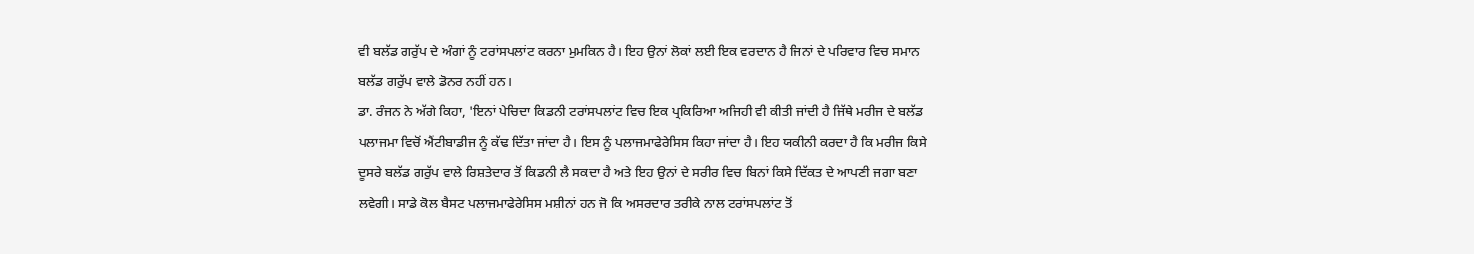ਵੀ ਬਲੱਡ ਗਰੁੱਪ ਦੇ ਅੰਗਾਂ ਨੂੰ ਟਰਾਂਸਪਲਾਂਟ ਕਰਨਾ ਮੁਮਕਿਨ ਹੈ। ਇਹ ਉਨਾਂ ਲੋਕਾਂ ਲਈ ਇਕ ਵਰਦਾਨ ਹੈ ਜਿਨਾਂ ਦੇ ਪਰਿਵਾਰ ਵਿਚ ਸਮਾਨ ਬਲੱਡ ਗਰੁੱਪ ਵਾਲੇ ਡੋਨਰ ਨਹੀਂ ਹਨ।
ਡਾ. ਰੰਜਨ ਨੇ ਅੱਗੇ ਕਿਹਾ, 'ਇਨਾਂ ਪੇਚਿਦਾ ਕਿਡਨੀ ਟਰਾਂਸਪਲਾਂਟ ਵਿਚ ਇਕ ਪ੍ਰਕਿਰਿਆ ਅਜਿਹੀ ਵੀ ਕੀਤੀ ਜਾਂਦੀ ਹੈ ਜਿੱਥੇ ਮਰੀਜ ਦੇ ਬਲੱਡ ਪਲਾਜਮਾ ਵਿਚੋਂ ਐਂਟੀਬਾਡੀਜ ਨੂੰ ਕੱਢ ਦਿੱਤਾ ਜਾਂਦਾ ਹੈ। ਇਸ ਨੂੰ ਪਲਾਜਮਾਫੇਰੇਸਿਸ ਕਿਹਾ ਜਾਂਦਾ ਹੈ। ਇਹ ਯਕੀਨੀ ਕਰਦਾ ਹੈ ਕਿ ਮਰੀਜ ਕਿਸੇ ਦੂਸਰੇ ਬਲੱਡ ਗਰੁੱਪ ਵਾਲੇ ਰਿਸ਼ਤੇਦਾਰ ਤੋਂ ਕਿਡਨੀ ਲੈ ਸਕਦਾ ਹੈ ਅਤੇ ਇਹ ਉਨਾਂ ਦੇ ਸਰੀਰ ਵਿਚ ਬਿਨਾਂ ਕਿਸੇ ਦਿੱਕਤ ਦੇ ਆਪਣੀ ਜਗਾ ਬਣਾ ਲਵੇਗੀ। ਸਾਡੇ ਕੋਲ ਬੈਸਟ ਪਲਾਜਮਾਫੇਰੇਸਿਸ ਮਸ਼ੀਨਾਂ ਹਨ ਜੋ ਕਿ ਅਸਰਦਾਰ ਤਰੀਕੇ ਨਾਲ ਟਰਾਂਸਪਲਾਂਟ ਤੋਂ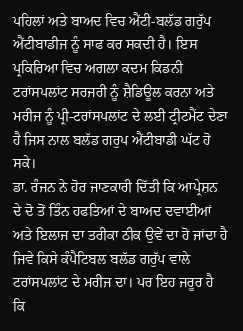ਪਹਿਲਾਂ ਅਤੇ ਬਾਅਦ ਵਿਚ ਐਂਟੀ-ਬਲੱਡ ਗਰੁੱਪ ਐਂਟੀਬਾਡੀਜ ਨੂੰ ਸਾਫ ਕਰ ਸਕਦੀ ਹੈ। ਇਸ ਪ੍ਰਕਿਰਿਆ ਵਿਚ ਅਗਲਾ ਕਦਮ ਕਿਡਨੀ ਟਰਾਂਸਪਲਾਂਟ ਸਰਜਰੀ ਨੂੰ ਸ਼ੈਡਿਊਲ ਕਰਨਾ ਅਤੇ ਮਰੀਜ ਨੂੰ ਪ੍ਰੀ-ਟਰਾਂਸਪਲਾਂਟ ਦੇ ਲਈ ਟ੍ਰੀਟਮੈਂਟ ਦੇਣਾ ਹੈ ਜਿਸ ਨਾਲ ਬਲੱਡ ਗਰੁਪ ਐਂਟੀਬਾਡੀ ਘੱਟ ਹੋ ਸਕੇ।
ਡਾ. ਰੰਜਨ ਨੇ ਹੋਰ ਜਾਣਕਾਰੀ ਦਿੱਤੀ ਕਿ ਆਪ੍ਰੇਸ਼ਨ ਦੇ ਦੋ ਤੋਂ ਤਿੰਨ ਹਫਤਿਆਂ ਦੇ ਬਾਅਦ ਦਵਾਈਆਂ ਅਤੇ ਇਲਾਜ ਦਾ ਤਰੀਕਾ ਠੀਕ ਉਵੇਂ ਦਾ ਹੋ ਜਾਂਦਾ ਹੈ ਜਿਵੇ ਕਿਸੇ ਕੰਪੈਟਿਬਲ ਬਲੱਡ ਗਰੁੱਪ ਵਾਲੇ ਟਰਾਂਸਪਲਾਂਟ ਦੇ ਮਰੀਜ ਦਾ। ਪਰ ਇਹ ਜਰੂਰ ਹੈ ਕਿ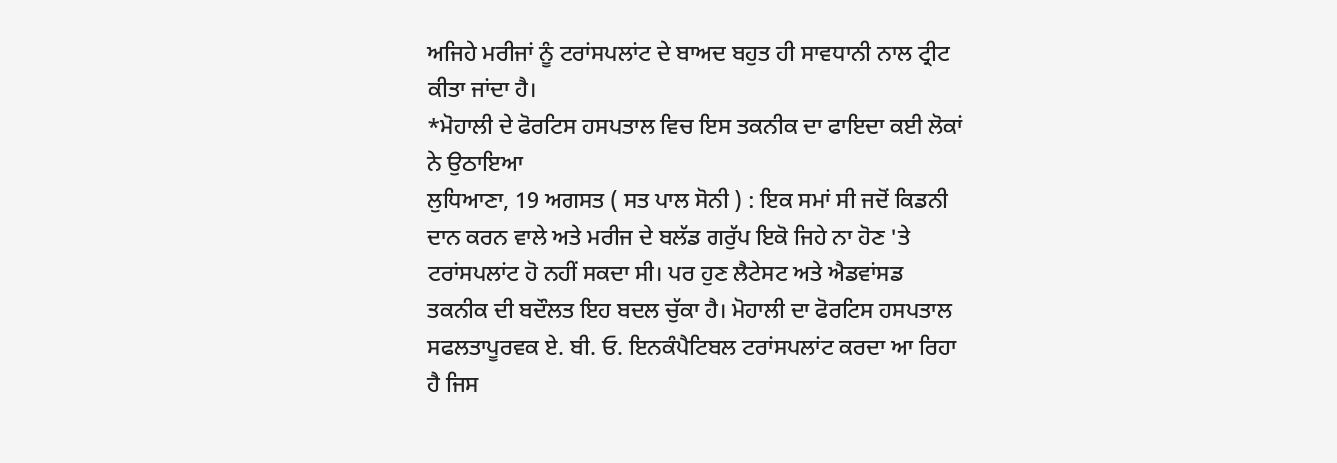ਅਜਿਹੇ ਮਰੀਜਾਂ ਨੂੰ ਟਰਾਂਸਪਲਾਂਟ ਦੇ ਬਾਅਦ ਬਹੁਤ ਹੀ ਸਾਵਧਾਨੀ ਨਾਲ ਟ੍ਰੀਟ ਕੀਤਾ ਜਾਂਦਾ ਹੈ।
*ਮੋਹਾਲੀ ਦੇ ਫੋਰਟਿਸ ਹਸਪਤਾਲ ਵਿਚ ਇਸ ਤਕਨੀਕ ਦਾ ਫਾਇਦਾ ਕਈ ਲੋਕਾਂ ਨੇ ਉਠਾਇਆ
ਲੁਧਿਆਣਾ, 19 ਅਗਸਤ ( ਸਤ ਪਾਲ ਸੋਨੀ ) : ਇਕ ਸਮਾਂ ਸੀ ਜਦੋਂ ਕਿਡਨੀ ਦਾਨ ਕਰਨ ਵਾਲੇ ਅਤੇ ਮਰੀਜ ਦੇ ਬਲੱਡ ਗਰੁੱਪ ਇਕੋ ਜਿਹੇ ਨਾ ਹੋਣ 'ਤੇ ਟਰਾਂਸਪਲਾਂਟ ਹੋ ਨਹੀਂ ਸਕਦਾ ਸੀ। ਪਰ ਹੁਣ ਲੈਟੇਸਟ ਅਤੇ ਐਡਵਾਂਸਡ ਤਕਨੀਕ ਦੀ ਬਦੌਲਤ ਇਹ ਬਦਲ ਚੁੱਕਾ ਹੈ। ਮੋਹਾਲੀ ਦਾ ਫੋਰਟਿਸ ਹਸਪਤਾਲ ਸਫਲਤਾਪੂਰਵਕ ਏ. ਬੀ. ਓ. ਇਨਕੰਪੈਟਿਬਲ ਟਰਾਂਸਪਲਾਂਟ ਕਰਦਾ ਆ ਰਿਹਾ ਹੈ ਜਿਸ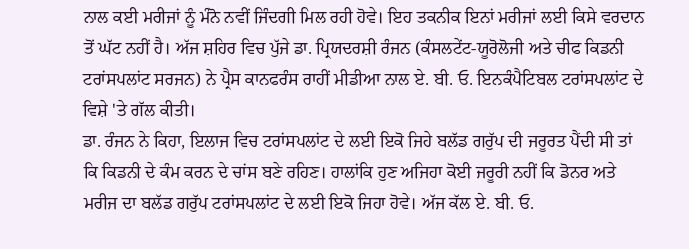ਨਾਲ ਕਈ ਮਰੀਜਾਂ ਨੂੰ ਮੰਨੋ ਨਵੀਂ ਜਿੰਦਗੀ ਮਿਲ ਰਹੀ ਹੋਵੇ। ਇਹ ਤਕਨੀਕ ਇਨਾਂ ਮਰੀਜਾਂ ਲਈ ਕਿਸੇ ਵਰਦਾਨ ਤੋਂ ਘੱਟ ਨਹੀਂ ਹੈ। ਅੱਜ ਸ਼ਹਿਰ ਵਿਚ ਪੁੱਜੇ ਡਾ. ਪ੍ਰਿਯਦਰਸ਼ੀ ਰੰਜਨ (ਕੰਸਲਟੇਂਟ-ਯੂਰੋਲੋਜੀ ਅਤੇ ਚੀਫ ਕਿਡਨੀ ਟਰਾਂਸਪਲਾਂਟ ਸਰਜਨ) ਨੇ ਪ੍ਰੈਸ ਕਾਨਫਰੰਸ ਰਾਹੀਂ ਮੀਡੀਆ ਨਾਲ ਏ. ਬੀ. ਓ. ਇਨਕੰਪੈਟਿਬਲ ਟਰਾਂਸਪਲਾਂਟ ਦੇ ਵਿਸ਼ੇ 'ਤੇ ਗੱਲ ਕੀਤੀ।
ਡਾ. ਰੰਜਨ ਨੇ ਕਿਹਾ, ਇਲਾਜ ਵਿਚ ਟਰਾਂਸਪਲਾਂਟ ਦੇ ਲਈ ਇਕੋ ਜਿਹੇ ਬਲੱਡ ਗਰੁੱਪ ਦੀ ਜਰੂਰਤ ਪੈਂਦੀ ਸੀ ਤਾਂ ਕਿ ਕਿਡਨੀ ਦੇ ਕੰਮ ਕਰਨ ਦੇ ਚਾਂਸ ਬਣੇ ਰਹਿਣ। ਹਾਲਾਂਕਿ ਹੁਣ ਅਜਿਹਾ ਕੋਈ ਜਰੂਰੀ ਨਹੀਂ ਕਿ ਡੋਨਰ ਅਤੇ ਮਰੀਜ ਦਾ ਬਲੱਡ ਗਰੁੱਪ ਟਰਾਂਸਪਲਾਂਟ ਦੇ ਲਈ ਇਕੋ ਜਿਹਾ ਹੋਵੇ। ਅੱਜ ਕੱਲ ਏ. ਬੀ. ਓ.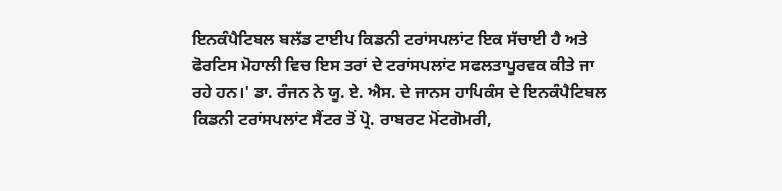ਇਨਕੰਪੈਟਿਬਲ ਬਲੱਡ ਟਾਈਪ ਕਿਡਨੀ ਟਰਾਂਸਪਲਾਂਟ ਇਕ ਸੱਚਾਈ ਹੈ ਅਤੇ ਫੋਰਟਿਸ ਮੋਹਾਲੀ ਵਿਚ ਇਸ ਤਰਾਂ ਦੇ ਟਰਾਂਸਪਲਾਂਟ ਸਫਲਤਾਪੂਰਵਕ ਕੀਤੇ ਜਾ ਰਹੇ ਹਨ।' ਡਾ. ਰੰਜਨ ਨੇ ਯੂ. ਏ. ਐਸ. ਦੇ ਜਾਨਸ ਹਾਪਿਕੰਸ ਦੇ ਇਨਕੰਪੈਟਿਬਲ ਕਿਡਨੀ ਟਰਾਂਸਪਲਾਂਟ ਸੈਂਟਰ ਤੋਂ ਪ੍ਰੋ. ਰਾਬਰਟ ਮੋਂਟਗੋਮਰੀ,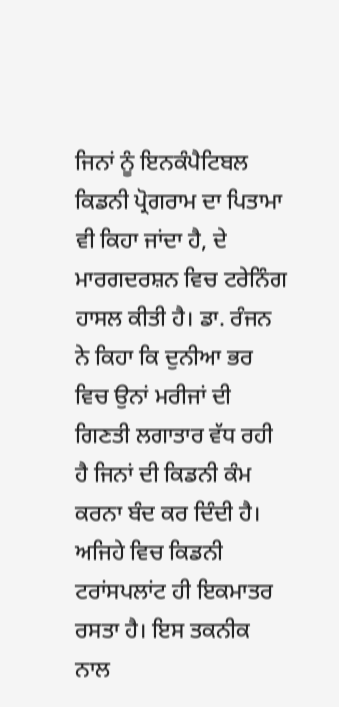ਜਿਨਾਂ ਨੂੰ ਇਨਕੰਪੈਟਿਬਲ ਕਿਡਨੀ ਪ੍ਰੋਗਰਾਮ ਦਾ ਪਿਤਾਮਾ ਵੀ ਕਿਹਾ ਜਾਂਦਾ ਹੈ, ਦੇ ਮਾਰਗਦਰਸ਼ਨ ਵਿਚ ਟਰੇਨਿੰਗ ਹਾਸਲ ਕੀਤੀ ਹੈ। ਡਾ. ਰੰਜਨ ਨੇ ਕਿਹਾ ਕਿ ਦੁਨੀਆ ਭਰ ਵਿਚ ਉਨਾਂ ਮਰੀਜਾਂ ਦੀ ਗਿਣਤੀ ਲਗਾਤਾਰ ਵੱਧ ਰਹੀ ਹੈ ਜਿਨਾਂ ਦੀ ਕਿਡਨੀ ਕੰਮ ਕਰਨਾ ਬੰਦ ਕਰ ਦਿੰਦੀ ਹੈ। ਅਜਿਹੇ ਵਿਚ ਕਿਡਨੀ ਟਰਾਂਸਪਲਾਂਟ ਹੀ ਇਕਮਾਤਰ ਰਸਤਾ ਹੈ। ਇਸ ਤਕਨੀਕ ਨਾਲ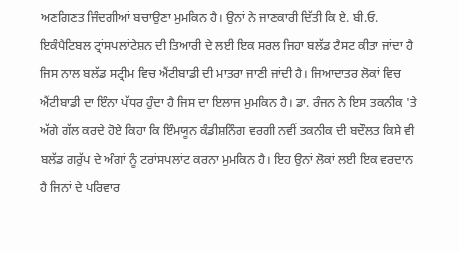ਅਣਗਿਣਤ ਜਿੰਦਗੀਆਂ ਬਚਾਉਣਾ ਮੁਮਕਿਨ ਹੈ। ਉਨਾਂ ਨੇ ਜਾਣਕਾਰੀ ਦਿੱਤੀ ਕਿ ਏ. ਬੀ.ਓ. ਇਕੰਪੈਟਿਬਲ ਟ੍ਰਾਂਸਪਲਾਂਟੇਸ਼ਨ ਦੀ ਤਿਆਰੀ ਦੇ ਲਈ ਇਕ ਸਰਲ ਜਿਹਾ ਬਲੱਡ ਟੈਸਟ ਕੀਤਾ ਜਾਂਦਾ ਹੈ ਜਿਸ ਨਾਲ ਬਲੱਡ ਸਟ੍ਰੀਮ ਵਿਚ ਐਂਟੀਬਾਡੀ ਦੀ ਮਾਤਰਾ ਜਾਣੀ ਜਾਂਦੀ ਹੈ। ਜਿਆਦਾਤਰ ਲੋਕਾਂ ਵਿਚ ਐਂਟੀਬਾਡੀ ਦਾ ਇੰਨਾ ਪੱਧਰ ਹੁੰਦਾ ਹੈ ਜਿਸ ਦਾ ਇਲਾਜ ਮੁਮਕਿਨ ਹੈ। ਡਾ. ਰੰਜਨ ਨੇ ਇਸ ਤਕਨੀਕ 'ਤੇ ਅੱਗੇ ਗੱਲ ਕਰਦੇ ਹੋਏ ਕਿਹਾ ਕਿ ਇੰਮਯੂਨ ਕੰਡੀਸ਼ਨਿੰਗ ਵਰਗੀ ਨਵੀਂ ਤਕਨੀਕ ਦੀ ਬਦੌਲਤ ਕਿਸੇ ਵੀ ਬਲੱਡ ਗਰੁੱਪ ਦੇ ਅੰਗਾਂ ਨੂੰ ਟਰਾਂਸਪਲਾਂਟ ਕਰਨਾ ਮੁਮਕਿਨ ਹੈ। ਇਹ ਉਨਾਂ ਲੋਕਾਂ ਲਈ ਇਕ ਵਰਦਾਨ ਹੈ ਜਿਨਾਂ ਦੇ ਪਰਿਵਾਰ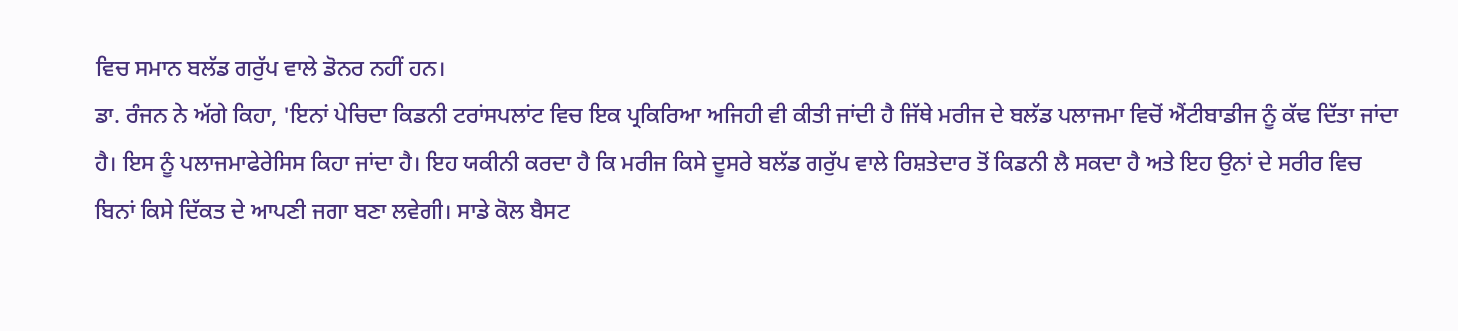ਵਿਚ ਸਮਾਨ ਬਲੱਡ ਗਰੁੱਪ ਵਾਲੇ ਡੋਨਰ ਨਹੀਂ ਹਨ।
ਡਾ. ਰੰਜਨ ਨੇ ਅੱਗੇ ਕਿਹਾ, 'ਇਨਾਂ ਪੇਚਿਦਾ ਕਿਡਨੀ ਟਰਾਂਸਪਲਾਂਟ ਵਿਚ ਇਕ ਪ੍ਰਕਿਰਿਆ ਅਜਿਹੀ ਵੀ ਕੀਤੀ ਜਾਂਦੀ ਹੈ ਜਿੱਥੇ ਮਰੀਜ ਦੇ ਬਲੱਡ ਪਲਾਜਮਾ ਵਿਚੋਂ ਐਂਟੀਬਾਡੀਜ ਨੂੰ ਕੱਢ ਦਿੱਤਾ ਜਾਂਦਾ ਹੈ। ਇਸ ਨੂੰ ਪਲਾਜਮਾਫੇਰੇਸਿਸ ਕਿਹਾ ਜਾਂਦਾ ਹੈ। ਇਹ ਯਕੀਨੀ ਕਰਦਾ ਹੈ ਕਿ ਮਰੀਜ ਕਿਸੇ ਦੂਸਰੇ ਬਲੱਡ ਗਰੁੱਪ ਵਾਲੇ ਰਿਸ਼ਤੇਦਾਰ ਤੋਂ ਕਿਡਨੀ ਲੈ ਸਕਦਾ ਹੈ ਅਤੇ ਇਹ ਉਨਾਂ ਦੇ ਸਰੀਰ ਵਿਚ ਬਿਨਾਂ ਕਿਸੇ ਦਿੱਕਤ ਦੇ ਆਪਣੀ ਜਗਾ ਬਣਾ ਲਵੇਗੀ। ਸਾਡੇ ਕੋਲ ਬੈਸਟ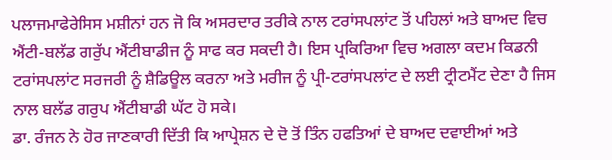ਪਲਾਜਮਾਫੇਰੇਸਿਸ ਮਸ਼ੀਨਾਂ ਹਨ ਜੋ ਕਿ ਅਸਰਦਾਰ ਤਰੀਕੇ ਨਾਲ ਟਰਾਂਸਪਲਾਂਟ ਤੋਂ ਪਹਿਲਾਂ ਅਤੇ ਬਾਅਦ ਵਿਚ ਐਂਟੀ-ਬਲੱਡ ਗਰੁੱਪ ਐਂਟੀਬਾਡੀਜ ਨੂੰ ਸਾਫ ਕਰ ਸਕਦੀ ਹੈ। ਇਸ ਪ੍ਰਕਿਰਿਆ ਵਿਚ ਅਗਲਾ ਕਦਮ ਕਿਡਨੀ ਟਰਾਂਸਪਲਾਂਟ ਸਰਜਰੀ ਨੂੰ ਸ਼ੈਡਿਊਲ ਕਰਨਾ ਅਤੇ ਮਰੀਜ ਨੂੰ ਪ੍ਰੀ-ਟਰਾਂਸਪਲਾਂਟ ਦੇ ਲਈ ਟ੍ਰੀਟਮੈਂਟ ਦੇਣਾ ਹੈ ਜਿਸ ਨਾਲ ਬਲੱਡ ਗਰੁਪ ਐਂਟੀਬਾਡੀ ਘੱਟ ਹੋ ਸਕੇ।
ਡਾ. ਰੰਜਨ ਨੇ ਹੋਰ ਜਾਣਕਾਰੀ ਦਿੱਤੀ ਕਿ ਆਪ੍ਰੇਸ਼ਨ ਦੇ ਦੋ ਤੋਂ ਤਿੰਨ ਹਫਤਿਆਂ ਦੇ ਬਾਅਦ ਦਵਾਈਆਂ ਅਤੇ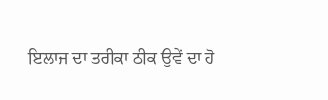ਇਲਾਜ ਦਾ ਤਰੀਕਾ ਠੀਕ ਉਵੇਂ ਦਾ ਹੋ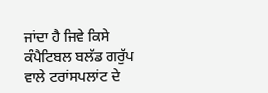ਜਾਂਦਾ ਹੈ ਜਿਵੇ ਕਿਸੇ ਕੰਪੈਟਿਬਲ ਬਲੱਡ ਗਰੁੱਪ ਵਾਲੇ ਟਰਾਂਸਪਲਾਂਟ ਦੇ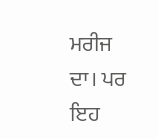ਮਰੀਜ ਦਾ। ਪਰ ਇਹ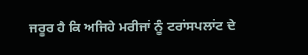ਜਰੂਰ ਹੈ ਕਿ ਅਜਿਹੇ ਮਰੀਜਾਂ ਨੂੰ ਟਰਾਂਸਪਲਾਂਟ ਦੇ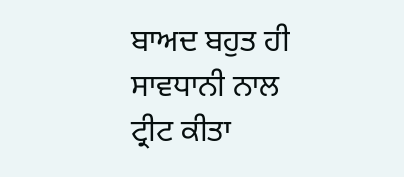ਬਾਅਦ ਬਹੁਤ ਹੀ ਸਾਵਧਾਨੀ ਨਾਲ ਟ੍ਰੀਟ ਕੀਤਾ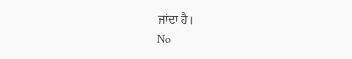ਜਾਂਦਾ ਹੈ।
No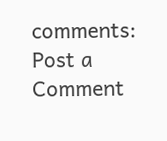comments:
Post a Comment